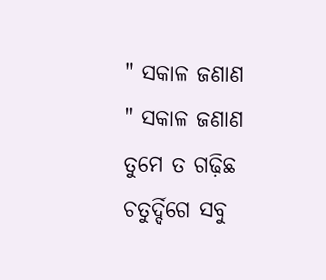" ସକାଳ ଜଣାଣ
" ସକାଳ ଜଣାଣ
ତୁମେ ତ ଗଢ଼ିଛ ଚତୁର୍ଦ୍ଦିଗେ ସବୁ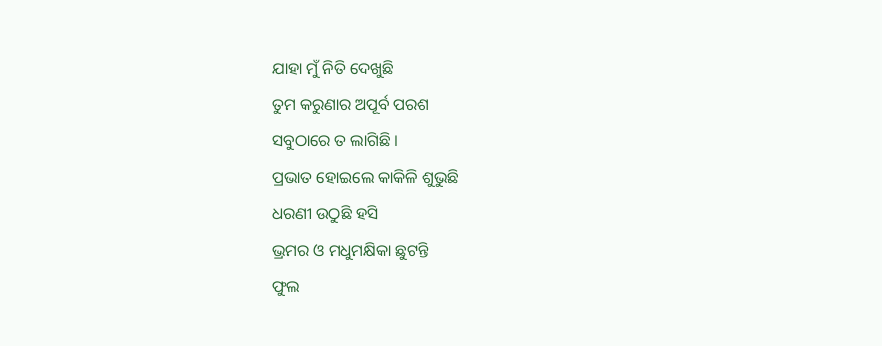ଯାହା ମୁଁ ନିତି ଦେଖୁଛି
ତୁମ କରୁଣାର ଅପୂର୍ବ ପରଶ
ସବୁଠାରେ ତ ଲାଗିଛି ।
ପ୍ରଭାତ ହୋଇଲେ କାକିଳି ଶୁଭୁଛି
ଧରଣୀ ଉଠୁଛି ହସି
ଭ୍ରମର ଓ ମଧୁମକ୍ଷିକା ଛୁଟନ୍ତି
ଫୁଲ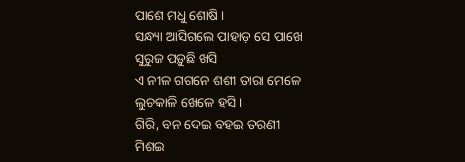ପାଶେ ମଧୁ ଶୋଷି ।
ସନ୍ଧ୍ୟା ଆସିଗଲେ ପାହାଡ଼ ସେ ପାଖେ
ସୁରୁଜ ପଡ଼ୁଛି ଖସି
ଏ ନୀଳ ଗଗନେ ଶଶୀ ତାରା ମେଳେ
ଲୁଚକାଳି ଖେଳେ ହସି ।
ଗିରି, ବନ ଦେଇ ବହଇ ତରଣୀ
ମିଶଇ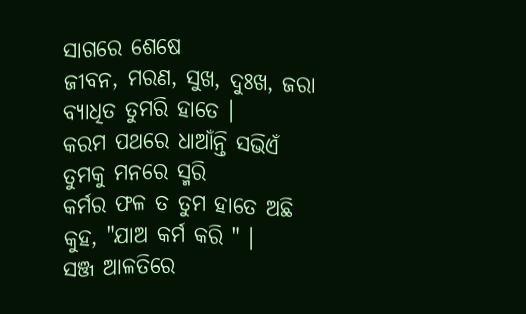ସାଗରେ ଶେଷେ
ଜୀବନ, ମରଣ, ସୁଖ, ଦୁଃଖ, ଜରା
ବ୍ୟାଧିତ ତୁମରି ହାତେ ।
କରମ ପଥରେ ଧାଆଁନ୍ତି ସଭିଏଁ
ତୁମକୁ ମନରେ ସ୍ମରି
କର୍ମର ଫଳ ତ ତୁମ ହାତେ ଅଛି
କୁହ, "ଯାଅ କର୍ମ କରି " ।
ସଞ୍ଜ ଆଳତିରେ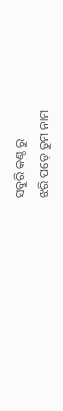ସବୁରି କଣ୍ଠ ରୁ
ଝରି ପଡ଼େ ତୁମ ନାମ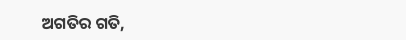ଅଗତିର ଗତି,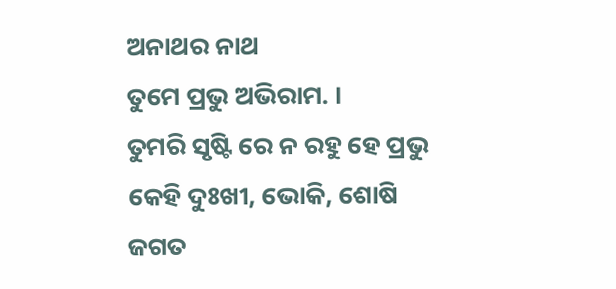ଅନାଥର ନାଥ
ତୁମେ ପ୍ରଭୁ ଅଭିରାମ. ।
ତୁମରି ସୃଷ୍ଟି ରେ ନ ରହୁ ହେ ପ୍ରଭୁ
କେହି ଦୁଃଖୀ, ଭୋକି, ଶୋଷି
ଜଗତ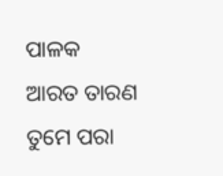ପାଳକ ଆରତ ତାରଣ
ତୁମେ ପରା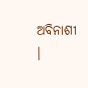ଅବିନାଶୀ ।